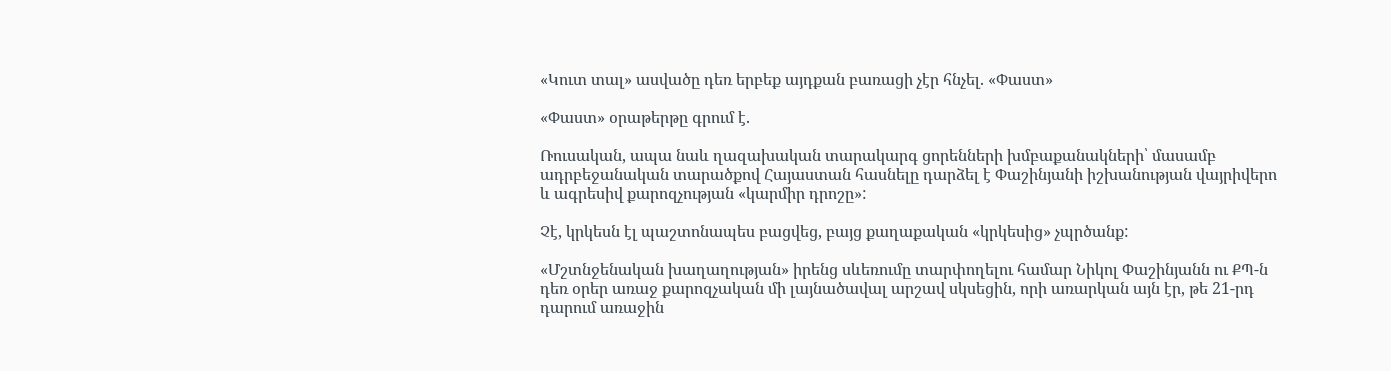«Կուտ տալ» ասվածը դեռ երբեք այդքան բառացի չէր հնչել. «Փաստ»

«Փաստ» օրաթերթը գրում է.

Ռուսական, ապա նաև ղազախական տարակարգ ցորենների խմբաքանակների՝ մասամբ ադրբեջանական տարածքով Հայաստան հասնելը դարձել է Փաշինյանի իշխանության վայրիվերո և ագրեսիվ քարոզչության «կարմիր դրոշը»:

Չէ, կրկեսն էլ պաշտոնապես բացվեց, բայց քաղաքական «կրկեսից» չպրծանք:

«Մշտնջենական խաղաղության» իրենց սևեռումը տարփողելու համար Նիկոլ Փաշինյանն ու ՔՊ-ն դեռ օրեր առաջ քարոզչական մի լայնածավալ արշավ սկսեցին, որի առարկան այն էր, թե 21-րդ դարում առաջին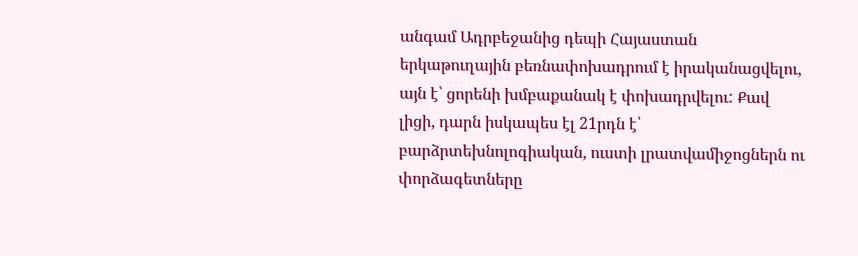անգամ Ադրբեջանից դեպի Հայաստան երկաթուղային բեռնափոխադրում է իրականացվելու, այն է՝ ցորենի խմբաքանակ է փոխադրվելու: Քավ լիցի, դարն իսկապես էլ 21րդն է՝ բարձրտեխնոլոգիական, ուստի լրատվամիջոցներն ու փորձագետները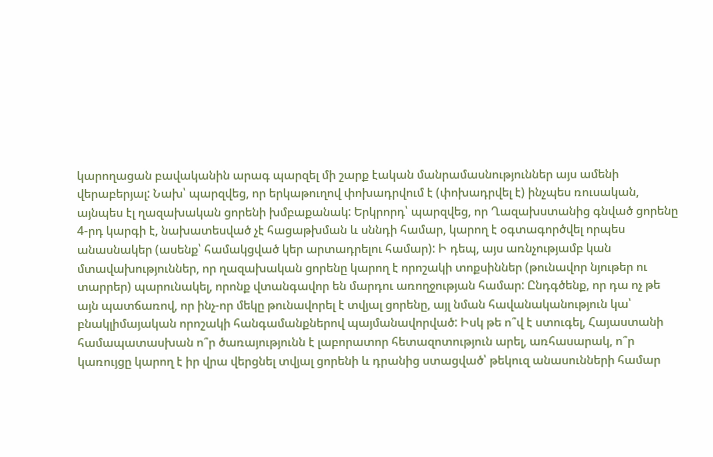կարողացան բավականին արագ պարզել մի շարք էական մանրամասնություններ այս ամենի վերաբերյալ: Նախ՝ պարզվեց, որ երկաթուղով փոխադրվում է (փոխադրվել է) ինչպես ռուսական, այնպես էլ ղազախական ցորենի խմբաքանակ: Երկրորդ՝ պարզվեց, որ Ղազախստանից գնված ցորենը 4-րդ կարգի է, նախատեսված չէ հացաթխման և սննդի համար, կարող է օգտագործվել որպես անասնակեր (ասենք՝ համակցված կեր արտադրելու համար): Ի դեպ, այս առնչությամբ կան մտավախություններ, որ ղազախական ցորենը կարող է որոշակի տոքսիններ (թունավոր նյութեր ու տարրեր) պարունակել, որոնք վտանգավոր են մարդու առողջության համար: Ընդգծենք, որ դա ոչ թե այն պատճառով, որ ինչ-որ մեկը թունավորել է տվյալ ցորենը, այլ նման հավանականություն կա՝ բնակլիմայական որոշակի հանգամանքներով պայմանավորված: Իսկ թե ո՞վ է ստուգել, Հայաստանի համապատասխան ո՞ր ծառայությունն է լաբորատոր հետազոտություն արել, առհասարակ, ո՞ր կառույցը կարող է իր վրա վերցնել տվյալ ցորենի և դրանից ստացված՝ թեկուզ անասունների համար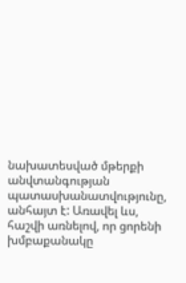նախատեսված մթերքի անվտանգության պատասխանատվությունը, անհայտ է: Առավել ևս, հաշվի առնելով, որ ցորենի խմբաքանակը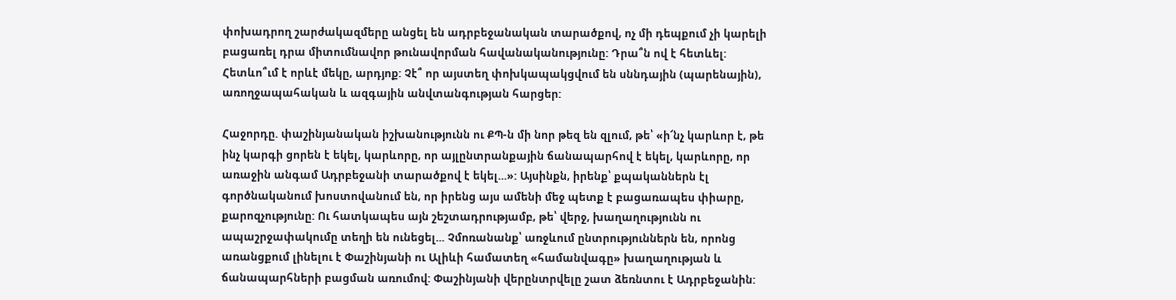փոխադրող շարժակազմերը անցել են ադրբեջանական տարածքով, ոչ մի դեպքում չի կարելի բացառել դրա միտումնավոր թունավորման հավանականությունը: Դրա՞ն ով է հետևել: Հետևո՞ւմ է որևէ մեկը, արդյոք: Չէ՞ որ այստեղ փոխկապակցվում են սննդային (պարենային), առողջապահական և ազգային անվտանգության հարցեր:

Հաջորդը. փաշինյանական իշխանությունն ու ՔՊ-ն մի նոր թեզ են զլում, թե՝ «ի՜նչ կարևոր է, թե ինչ կարգի ցորեն է եկել, կարևորը, որ այլընտրանքային ճանապարհով է եկել, կարևորը, որ առաջին անգամ Ադրբեջանի տարածքով է եկել...»: Այսինքն, իրենք՝ քպականներն էլ գործնականում խոստովանում են, որ իրենց այս ամենի մեջ պետք է բացառապես փիարը, քարոզչությունը: Ու հատկապես այն շեշտադրությամբ, թե՝ վերջ, խաղաղությունն ու ապաշրջափակումը տեղի են ունեցել... Չմոռանանք՝ առջևում ընտրություններն են, որոնց առանցքում լինելու է Փաշինյանի ու Ալիևի համատեղ «համանվագը» խաղաղության և ճանապարհների բացման առումով: Փաշինյանի վերընտրվելը շատ ձեռնտու է Ադրբեջանին: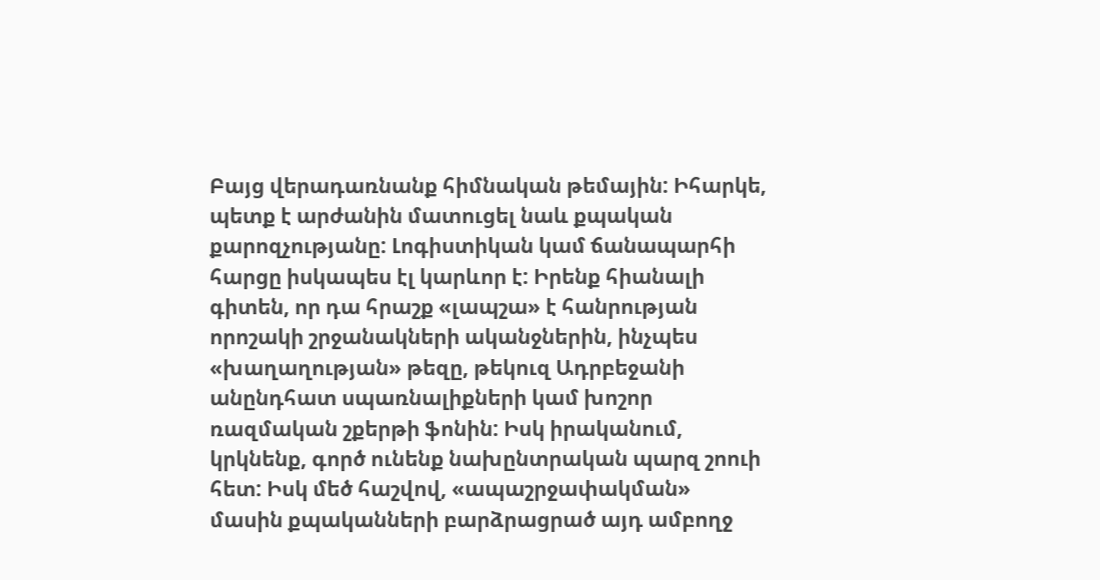Բայց վերադառնանք հիմնական թեմային: Իհարկե, պետք է արժանին մատուցել նաև քպական քարոզչությանը: Լոգիստիկան կամ ճանապարհի հարցը իսկապես էլ կարևոր է: Իրենք հիանալի գիտեն, որ դա հրաշք «լապշա» է հանրության որոշակի շրջանակների ականջներին, ինչպես «խաղաղության» թեզը, թեկուզ Ադրբեջանի անընդհատ սպառնալիքների կամ խոշոր ռազմական շքերթի ֆոնին: Իսկ իրականում, կրկնենք, գործ ունենք նախընտրական պարզ շոուի հետ: Իսկ մեծ հաշվով, «ապաշրջափակման» մասին քպականների բարձրացրած այդ ամբողջ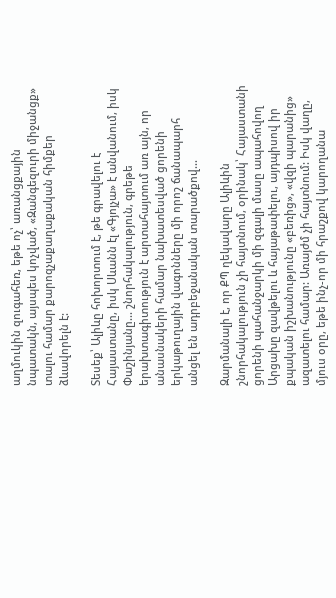աղմուկին զուգահեռ, եթե ոչ՝ առանցքային նպատակն, այսպես կոչված, «Զանգեզուրի միջանցք» տալու համար քարոզչաքաղաքական հիմքեր ձևավորելն է:

Տեսեք՝ Ալիևը հոխորտում է, թե գրավելու է Հայաստանը, իսկ Սևանն էլ «Գյոյչա» է անվանում, իսկ Փաշինյանը... շնորհակալություն, գրեթե երախտագիտություն է արտահայտում առ այն, որ անասնակերի համար նախատեսված ցորենի երկաթուղային վագոնները մի որոշ ճանապարհ անցել են ադրբեջանական տարածքով...

Զարմանալի է, որ ՔՊ ղեկավարը Ալիևին շնորհակալություն չի հայտնում, օրինակ՝ Հայաստանի ցորենի պահանջարկի մի զգալի մասը ապահովող Արցախը զավթելու և հայաթափելու, այդպիսով իր քպական իշխանությունը «բեռից», «վզի պարանից» ազատելու համար: Առայժմ չի հայտնում: Իսկ վաղը, մյուս օրը, եթե ինչ-որ մի հրաշքով կարողանա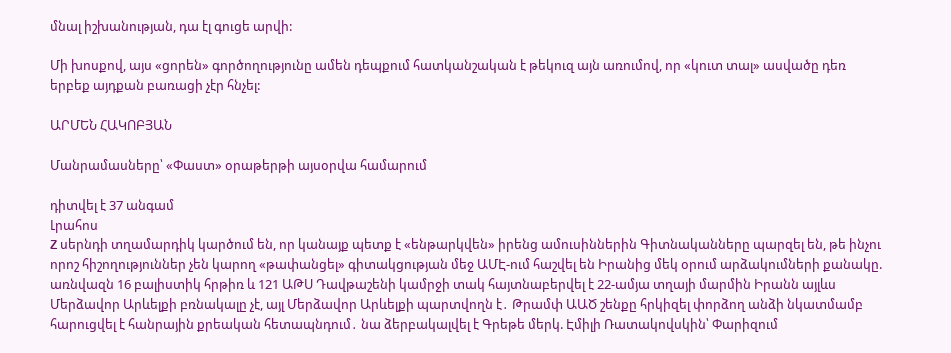մնալ իշխանության, դա էլ գուցե արվի:

Մի խոսքով, այս «ցորեն» գործողությունը ամեն դեպքում հատկանշական է թեկուզ այն առումով, որ «կուտ տալ» ասվածը դեռ երբեք այդքան բառացի չէր հնչել:

ԱՐՄԵՆ ՀԱԿՈԲՅԱՆ

Մանրամասները՝ «Փաստ» օրաթերթի այսօրվա համարում

դիտվել է 37 անգամ
Լրահոս
Z սերնդի տղամարդիկ կարծում են, որ կանայք պետք է «ենթարկվեն» իրենց ամուսիններին Գիտնականները պարզել են, թե ինչու որոշ հիշողություններ չեն կարող «թափանցել» գիտակցության մեջ ԱՄԷ-ում հաշվել են Իրանից մեկ օրում արձակումների քանակը. առնվազն 16 բալիստիկ հրթիռ և 121 ԱԹՍ Դավթաշենի կամրջի տակ հայտնաբերվել է 22-ամյա տղայի մարմին Իրանն այլևս Մերձավոր Արևելքի բռնակալը չէ, այլ Մերձավոր Արևելքի պարտվողն է․ Թրամփ ԱԱԾ շենքը հրկիզել փորձող անձի նկատմամբ հարուցվել է հանրային քրեական հետապնդում․ նա ձերբակալվել է Գրեթե մերկ. Էմիլի Ռատակովսկին՝ Փարիզում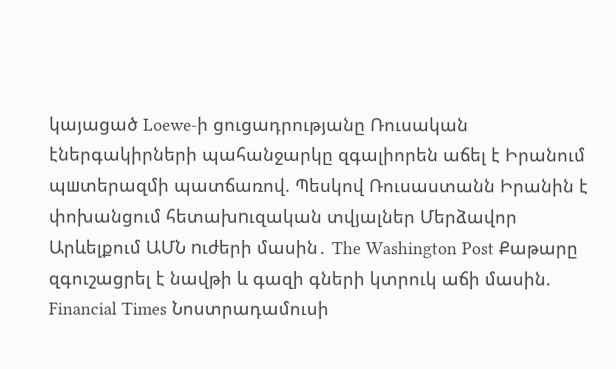կայացած Loewe-ի ցուցադրությանը Ռուսական էներգակիրների պահանջարկը զգալիորեն աճել է Իրանում պшտերազմի պատճառով. Պեսկով Ռուսաստանն Իրանին է փոխանցում հետախnւզական տվյալներ Մերձավոր Արևելքում ԱՄՆ nւժերի մասին․ The Washington Post Քաթարը զգուշացրել է նավթի և գազի գների կտրուկ աճի մասին. Financial Times Նոստրադամուսի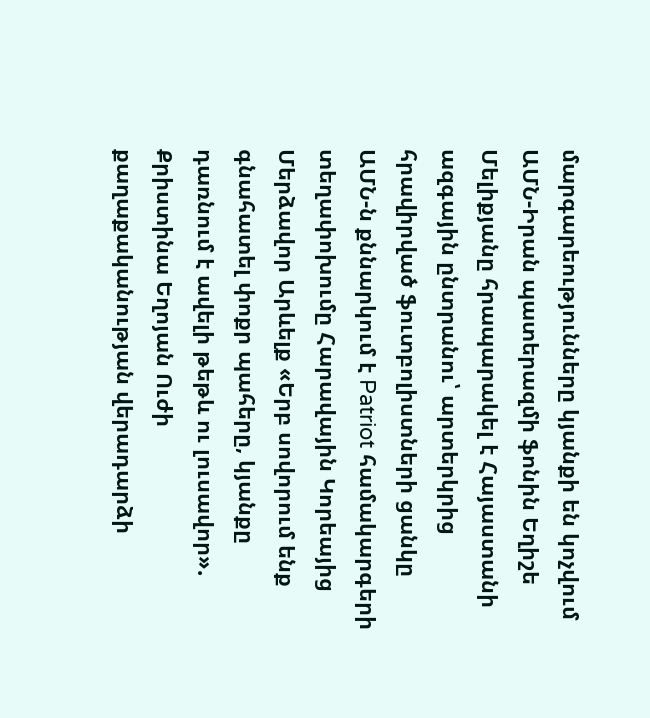մարգարեությունները կյանքի են կոչվում ԱՄՆ-Իրան պատերազմի ֆոնին Եղիշե Մելիքյանը հրապարակել է Հայաստանի ազգային ընտրանու՝ արտերկրից հրավիրված ֆուտբոլիստների ցանկը ԱՄՆ-ն քննարկում է Patriot համակարգերի տեղափոխումը Հարավային Կորեայից Մերձավոր Արևելք «Երբ սովորում ենք գնահատել փոքր պահերը, կյանքը դառնում է ավելի թեթև ու լուսավոր». Քրիստինա Եղոյան Ուժի քաղաքականության վերադարձի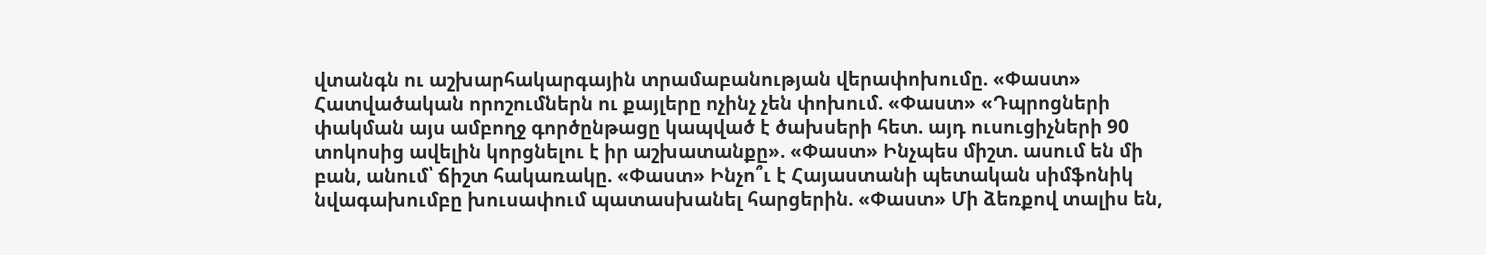վտանգն ու աշխարհակարգային տրամաբանության վերափոխումը. «Փաստ» Հատվածական որոշումներն ու քայլերը ոչինչ չեն փոխում. «Փաստ» «Դպրոցների փակման այս ամբողջ գործընթացը կապված է ծախսերի հետ. այդ ուսուցիչների 90 տոկոսից ավելին կորցնելու է իր աշխատանքը». «Փաստ» Ինչպես միշտ. ասում են մի բան, անում՝ ճիշտ հակառակը. «Փաստ» Ինչո՞ւ է Հայաստանի պետական սիմֆոնիկ նվագախումբը խուսափում պատասխանել հարցերին. «Փաստ» Մի ձեռքով տալիս են,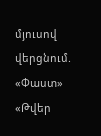մյուսով վերցնում. «Փաստ» «Թվեր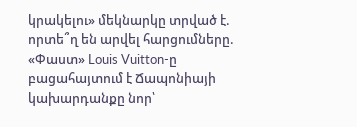կրակելու» մեկնարկը տրված է. որտե՞ղ են արվել հարցումները. «Փաստ» Louis Vuitton-ը բացահայտում է Ճապոնիայի կախարդանքը նոր՝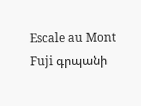Escale au Mont Fuji գրպանի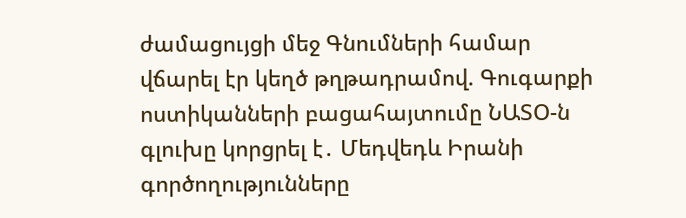ժամացույցի մեջ Գնումների համար վճարել էր կեղծ թղթադրամով. Գուգարքի ոստիկանների բացահայտումը ՆԱՏՕ-ն գլուխը կորցրել է․ Մեդվեդև Իրանի գործողությունները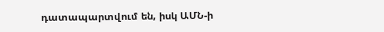դատապարտվում են, իսկ ԱՄՆ-ի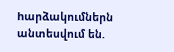hարձակումներն անտեսվում են.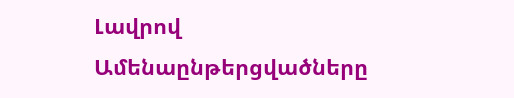Լավրով
Ամենաընթերցվածները